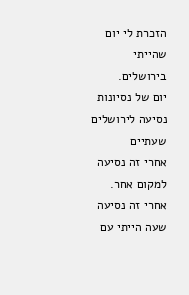הזכרת לי יום שהייתי בירושלים.
יום של נסיונות
נסיעה לירושלים שעתיים
אחרי זה נסיעה למקום אחר.
אחרי זה נסיעה שעה הייתי עם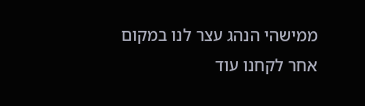ממישהי הנהג עצר לנו במקום אחר לקחנו עוד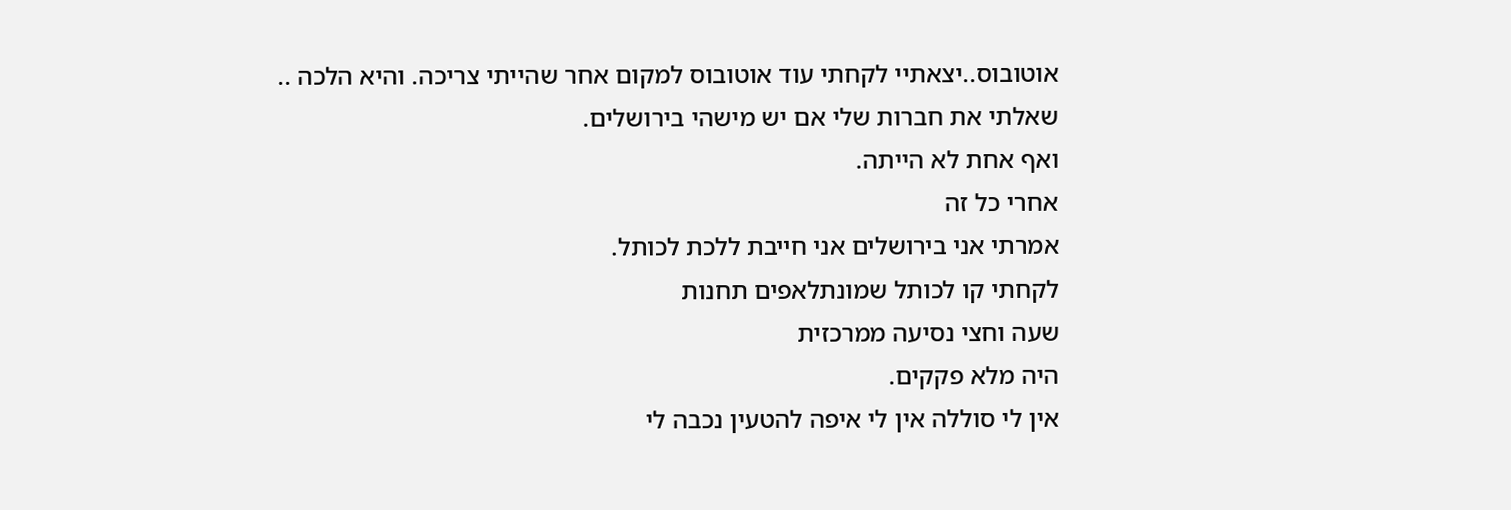אוטובוס..יצאתיי לקחתי עוד אוטובוס למקום אחר שהייתי צריכה. והיא הלכה ..
שאלתי את חברות שלי אם יש מישהי בירושלים.
ואף אחת לא הייתה.
אחרי כל זה
אמרתי אני בירושלים אני חייבת ללכת לכותל.
לקחתי קו לכותל שמונתלאפים תחנות
שעה וחצי נסיעה ממרכזית
היה מלא פקקים.
אין לי סוללה אין לי איפה להטעין נכבה לי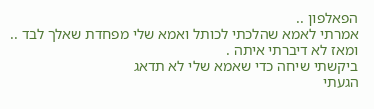הפאלפון ..
אמרתי לאמא שהלכתי לכותל ואמא שלי מפחדת שאלך לבד ..
ומאז לא דיברתי איתה .
ביקשתי שיחה כדי שאמא שלי לא תדאג
הגעתי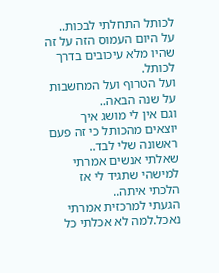לכותל התחלתי לבכות..
על היום העמוס הזה על זה שהיו מלא עיכובים בדרך לכותל.
ועל הטרוף ועל המחשבות על שנה הבאה..
וגם אין לי מושג איך יוצאים מהכותל כי זה פעם ראשונה שלי לבד..
שאלתי אנשים אמרתי למישהי שתגיד לי אז הלכתי איתה..
הגעתי למרכזית אמרתי נאכל.למה לא אכלתי כל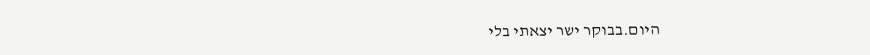היום.בבוקר ישר יצאתי בלי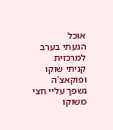אוכל
הגעתי בערב למרכזית קניתי שוקו ופוקאצ'ה
נשפך עליי חצי משוקו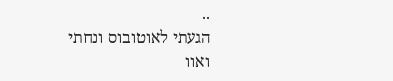..
הגעתי לאוטובוס ונחתי
ואוו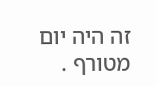זה היה יום מטורף .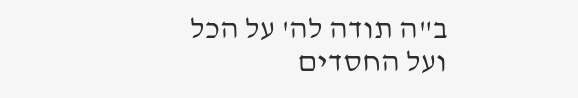ב"ה תודה לה' על הכל
ועל החסדים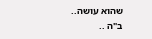שהוא עושה..
ב"ה ..